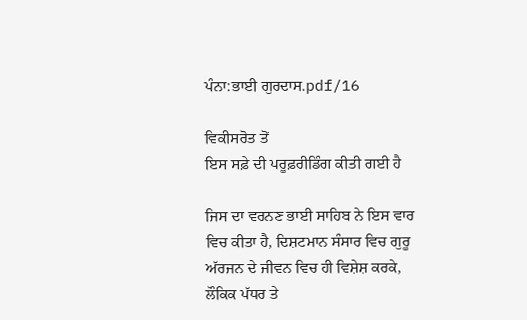ਪੰਨਾ:ਭਾਈ ਗੁਰਦਾਸ.pdf/16

ਵਿਕੀਸਰੋਤ ਤੋਂ
ਇਸ ਸਫ਼ੇ ਦੀ ਪਰੂਫ਼ਰੀਡਿੰਗ ਕੀਤੀ ਗਈ ਹੈ

ਜਿਸ ਦਾ ਵਰਨਣ ਭਾਈ ਸਾਹਿਬ ਨੇ ਇਸ ਵਾਰ ਵਿਚ ਕੀਤਾ ਹੈ, ਦਿਸ਼ਟਮਾਨ ਸੰਸਾਰ ਵਿਚ ਗੁਰੂ ਅੱਰਜਨ ਦੇ ਜੀਵਨ ਵਿਚ ਹੀ ਵਿਸ਼ੇਸ਼ ਕਰਕੇ, ਲੌਕਿਕ ਪੱਧਰ ਤੇ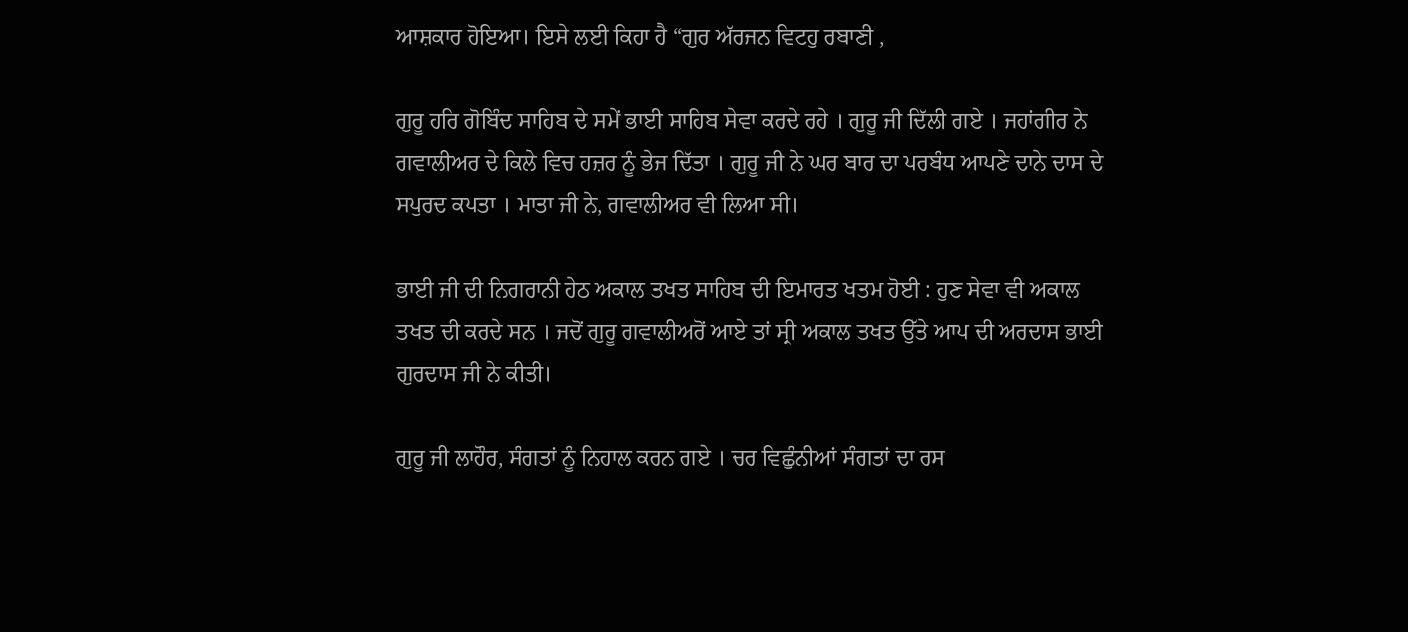ਆਸ਼ਕਾਰ ਹੋਇਆ। ਇਸੇ ਲਈ ਕਿਹਾ ਹੈ “ਗੁਰ ਅੱਰਜਨ ਵਿਟਹੁ ਰਬਾਣੀ ,

ਗੁਰੂ ਹਰਿ ਗੋਬਿੰਦ ਸਾਹਿਬ ਦੇ ਸਮੇਂ ਭਾਈ ਸਾਹਿਬ ਸੇਵਾ ਕਰਦੇ ਰਹੇ । ਗੁਰੂ ਜੀ ਦਿੱਲੀ ਗਏ । ਜਹਾਂਗੀਰ ਨੇ ਗਵਾਲੀਅਰ ਦੇ ਕਿਲੇ ਵਿਚ ਹਜ਼ਰ ਨੂੰ ਭੇਜ ਦਿੱਤਾ । ਗੁਰੂ ਜੀ ਨੇ ਘਰ ਬਾਰ ਦਾ ਪਰਬੰਧ ਆਪਣੇ ਦਾਨੇ ਦਾਸ ਦੇ ਸਪੁਰਦ ਕਪਤਾ । ਮਾਤਾ ਜੀ ਨੇ, ਗਵਾਲੀਅਰ ਵੀ ਲਿਆ ਸੀ।

ਭਾਈ ਜੀ ਦੀ ਨਿਗਰਾਨੀ ਹੇਠ ਅਕਾਲ ਤਖਤ ਸਾਹਿਬ ਦੀ ਇਮਾਰਤ ਖਤਮ ਹੋਈ : ਹੁਣ ਸੇਵਾ ਵੀ ਅਕਾਲ ਤਖਤ ਦੀ ਕਰਦੇ ਸਨ । ਜਦੋਂ ਗੁਰੂ ਗਵਾਲੀਅਰੋਂ ਆਏ ਤਾਂ ਸ੍ਰੀ ਅਕਾਲ ਤਖਤ ਉੱਤੇ ਆਪ ਦੀ ਅਰਦਾਸ ਭਾਈ ਗੁਰਦਾਸ ਜੀ ਨੇ ਕੀਤੀ।

ਗੁਰੂ ਜੀ ਲਾਹੌਰ, ਸੰਗਤਾਂ ਨੂੰ ਨਿਹਾਲ ਕਰਨ ਗਏ । ਚਰ ਵਿਛੁੰਨੀਆਂ ਸੰਗਤਾਂ ਦਾ ਰਸ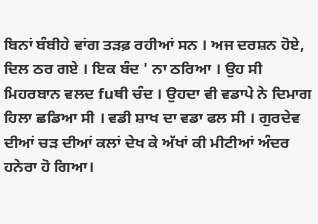ਬਿਨਾਂ ਬੰਬੀਹੇ ਵਾਂਗ ਤੜਫ਼ ਰਹੀਆਂ ਸਨ । ਅਜ ਦਰਸ਼ਨ ਹੋਏ, ਦਿਲ ਠਰ ਗਏ । ਇਕ ਬੰਦ ' ਨਾ ਠਰਿਆ । ਉਹ ਸੀ ਮਿਹਰਬਾਨ ਵਲਦ fuਥੀ ਚੰਦ । ਉਹਦਾ ਵੀ ਵਡਾਪੇ ਨੇ ਦਿਮਾਗ ਹਿਲਾ ਛਡਿਆ ਸੀ । ਵਡੀ ਸ਼ਾਖ ਦਾ ਵਡਾ ਫਲ ਸੀ । ਗੁਰਦੇਵ ਦੀਆਂ ਚੜ ਦੀਆਂ ਕਲਾਂ ਦੇਖ ਕੇ ਅੱਖਾਂ ਕੀ ਮੀਟੀਆਂ ਅੰਦਰ ਹਨੇਰਾ ਹੋ ਗਿਆ।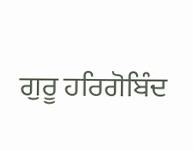ਗੁਰੂ ਹਰਿਗੋਬਿੰਦ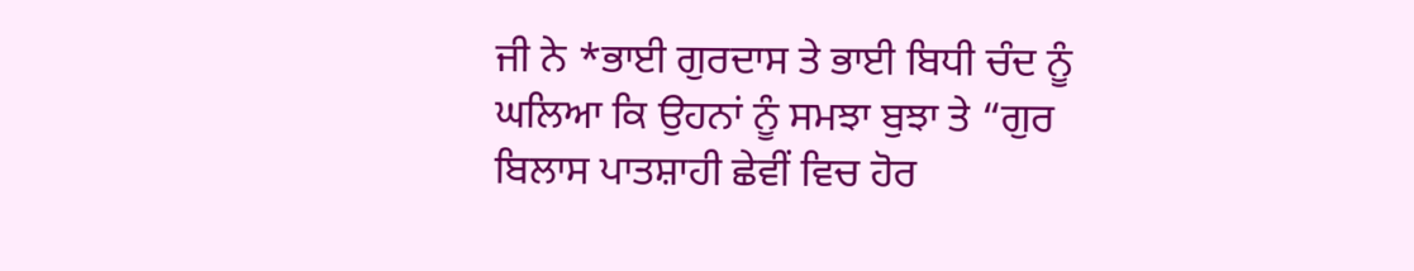ਜੀ ਨੇ *ਭਾਈ ਗੁਰਦਾਸ ਤੇ ਭਾਈ ਬਿਧੀ ਚੰਦ ਨੂੰ ਘਲਿਆ ਕਿ ਉਹਨਾਂ ਨੂੰ ਸਮਝਾ ਬੁਝਾ ਤੇ “ਗੁਰ ਬਿਲਾਸ ਪਾਤਸ਼ਾਹੀ ਛੇਵੀਂ ਵਿਚ ਹੋਰ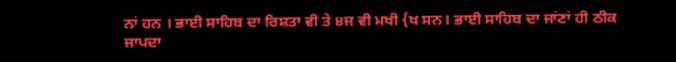ਨਾਂ ਹਨ । ਭਾਈ ਸਾਹਿਬ ਦਾ ਰਿਸ਼ਤਾ ਵੀ ਤੇ ੪ਜ ਵੀ ਮਖੀ {ਖ ਸਨ। ਭਾਈ ਸਾਹਿਬ ਦਾ ਜਾਂਣਾਂ ਹੀ ਠੀਕ ਜਾਪਦਾ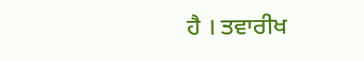ਹੈ । ਤਵਾਰੀਖ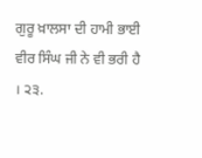ਗੁਰੂ ਖ਼ਾਲਸਾ ਦੀ ਹਾਮੀ ਭਾਈ ਵੀਰ ਸਿੰਘ ਜੀ ਨੇ ਵੀ ਭਰੀ ਹੈ । ੨੩.